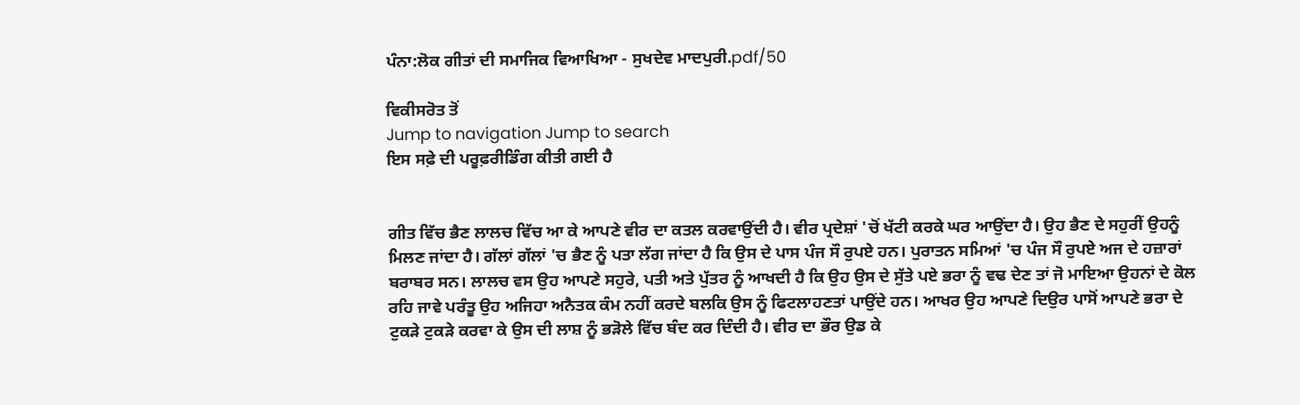ਪੰਨਾ:ਲੋਕ ਗੀਤਾਂ ਦੀ ਸਮਾਜਿਕ ਵਿਆਖਿਆ - ਸੁਖਦੇਵ ਮਾਦਪੁਰੀ.pdf/50

ਵਿਕੀਸਰੋਤ ਤੋਂ
Jump to navigation Jump to search
ਇਸ ਸਫ਼ੇ ਦੀ ਪਰੂਫ਼ਰੀਡਿੰਗ ਕੀਤੀ ਗਈ ਹੈ


ਗੀਤ ਵਿੱਚ ਭੈਣ ਲਾਲਚ ਵਿੱਚ ਆ ਕੇ ਆਪਣੇ ਵੀਰ ਦਾ ਕਤਲ ਕਰਵਾਉਂਦੀ ਹੈ। ਵੀਰ ਪ੍ਰਦੇਸ਼ਾਂ 'ਚੋਂ ਖੱਟੀ ਕਰਕੇ ਘਰ ਆਉਂਦਾ ਹੈ। ਉਹ ਭੈਣ ਦੇ ਸਹੁਰੀਂ ਉਹਨੂੰ ਮਿਲਣ ਜਾਂਦਾ ਹੈ। ਗੱਲਾਂ ਗੱਲਾਂ 'ਚ ਭੈਣ ਨੂੰ ਪਤਾ ਲੱਗ ਜਾਂਦਾ ਹੈ ਕਿ ਉਸ ਦੇ ਪਾਸ ਪੰਜ ਸੌ ਰੁਪਏ ਹਨ। ਪੁਰਾਤਨ ਸਮਿਆਂ 'ਚ ਪੰਜ ਸੌ ਰੁਪਏ ਅਜ ਦੇ ਹਜ਼ਾਰਾਂ ਬਰਾਬਰ ਸਨ। ਲਾਲਚ ਵਸ ਉਹ ਆਪਣੇ ਸਹੁਰੇ, ਪਤੀ ਅਤੇ ਪੁੱਤਰ ਨੂੰ ਆਖਦੀ ਹੈ ਕਿ ਉਹ ਉਸ ਦੇ ਸੁੱਤੇ ਪਏ ਭਰਾ ਨੂੰ ਵਢ ਦੇਣ ਤਾਂ ਜੋ ਮਾਇਆ ਉਹਨਾਂ ਦੇ ਕੋਲ ਰਹਿ ਜਾਵੇ ਪਰੰਤੂ ਉਹ ਅਜਿਹਾ ਅਨੈਤਕ ਕੰਮ ਨਹੀਂ ਕਰਦੇ ਬਲਕਿ ਉਸ ਨੂੰ ਫਿਟਲਾਹਣਤਾਂ ਪਾਉਂਦੇ ਹਨ। ਆਖਰ ਉਹ ਆਪਣੇ ਦਿਉਰ ਪਾਸੋਂ ਆਪਣੇ ਭਰਾ ਦੇ ਟੁਕੜੇ ਟੁਕੜੇ ਕਰਵਾ ਕੇ ਉਸ ਦੀ ਲਾਸ਼ ਨੂੰ ਭੜੋਲੇ ਵਿੱਚ ਬੰਦ ਕਰ ਦਿੰਦੀ ਹੈ। ਵੀਰ ਦਾ ਭੌਰ ਉਡ ਕੇ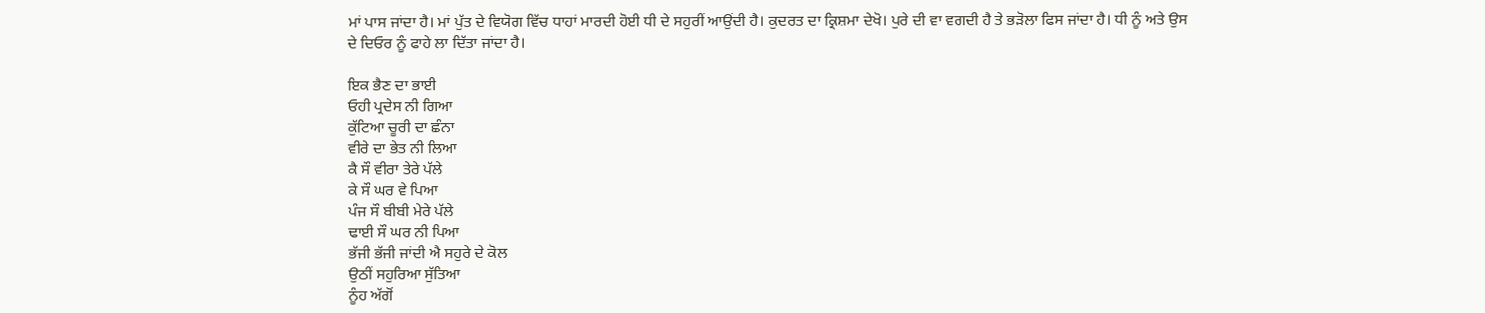ਮਾਂ ਪਾਸ ਜਾਂਦਾ ਹੈ। ਮਾਂ ਪੁੱਤ ਦੇ ਵਿਯੋਗ ਵਿੱਚ ਧਾਹਾਂ ਮਾਰਦੀ ਹੋਈ ਧੀ ਦੇ ਸਹੁਰੀਂ ਆਉਂਦੀ ਹੈ। ਕੁਦਰਤ ਦਾ ਕ੍ਰਿਸ਼ਮਾ ਦੇਖੋ। ਪੁਰੇ ਦੀ ਵਾ ਵਗਦੀ ਹੈ ਤੇ ਭੜੋਲਾ ਫਿਸ ਜਾਂਦਾ ਹੈ। ਧੀ ਨੂੰ ਅਤੇ ਉਸ ਦੇ ਦਿਓਰ ਨੂੰ ਫਾਹੇ ਲਾ ਦਿੱਤਾ ਜਾਂਦਾ ਹੈ।

ਇਕ ਭੈਣ ਦਾ ਭਾਈ
ਓਹੀ ਪ੍ਰਦੇਸ ਨੀ ਗਿਆ
ਕੁੱਟਿਆ ਚੂਰੀ ਦਾ ਛੰਨਾ
ਵੀਰੇ ਦਾ ਭੇਤ ਨੀ ਲਿਆ
ਕੈ ਸੌ ਵੀਰਾ ਤੇਰੇ ਪੱਲੇ
ਕੇ ਸੌ ਘਰ ਵੇ ਪਿਆ
ਪੰਜ ਸੌ ਬੀਬੀ ਮੇਰੇ ਪੱਲੇ
ਢਾਈ ਸੌ ਘਰ ਨੀ ਪਿਆ
ਭੱਜੀ ਭੱਜੀ ਜਾਂਦੀ ਐ ਸਹੁਰੇ ਦੇ ਕੋਲ
ਉਠੀਂ ਸਹੁਰਿਆ ਸੁੱਤਿਆ
ਨੂੰਹ ਅੱਗੋਂ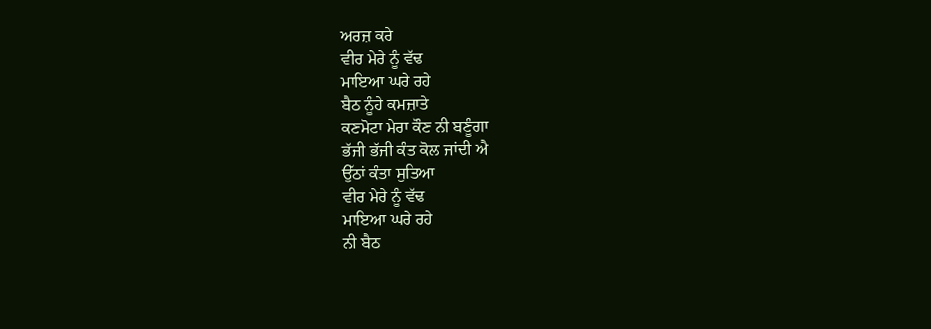ਅਰਜ਼ ਕਰੇ
ਵੀਰ ਮੇਰੇ ਨੂੰ ਵੱਢ
ਮਾਇਆ ਘਰੇ ਰਹੇ
ਬੈਠ ਨੂੰਹੇ ਕਮਜ਼ਾਤੇ
ਕਣਮੋਟਾ ਮੇਰਾ ਕੌਣ ਨੀ ਬਣੂੰਗਾ
ਭੱਜੀ ਭੱਜੀ ਕੰਤ ਕੋਲ ਜਾਂਦੀ ਐ
ਉੱਠਾਂ ਕੰਤਾ ਸੁਤਿਆ
ਵੀਰ ਮੇਰੇ ਨੂੰ ਵੱਢ
ਮਾਇਆ ਘਰੇ ਰਹੇ
ਨੀ ਬੈਠ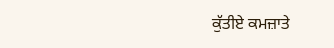ਕੁੱਤੀਏ ਕਮਜ਼ਾਤੇ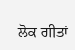ਲੋਕ ਗੀਤਾਂ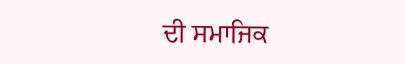ਦੀ ਸਮਾਜਿਕ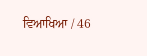ਵਿਆਖਿਆ / 46